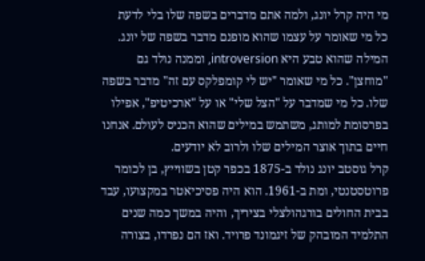מי היה קרל יונג, ולמה אתם מדברים בשפה שלו בלי לדעת
כל מי שאומר על עצמו שהוא מופנם מדבר בשפה של יונג. המילה שהוא טבע היא introversion, וממנה נולד גם "מוחצן". כל מי שאומר "יש לי קומפלקס עם זה" מדבר בשפה שלו. כל מי שמדבר על "הצל שלי" או על "ארכיטיפ", אפילו בפרסומת למותג, משתמש במילים שהוא הכניס לעולם. אנחנו חיים בתוך אוצר המילים שלו ולרוב לא יודעים.
קרל גוסטב יונג נולד ב-1875 בכפר קטן בשווייץ, בן לכומר פרוטסטנטי, ומת ב-1961. הוא היה פסיכיאטר במקצועו, עבד בבית החולים בורגהולצלי בציריך, והיה במשך כמה שנים התלמיד המובהק של זיגמונד פרויד. ואז הם נפרדו, בצורה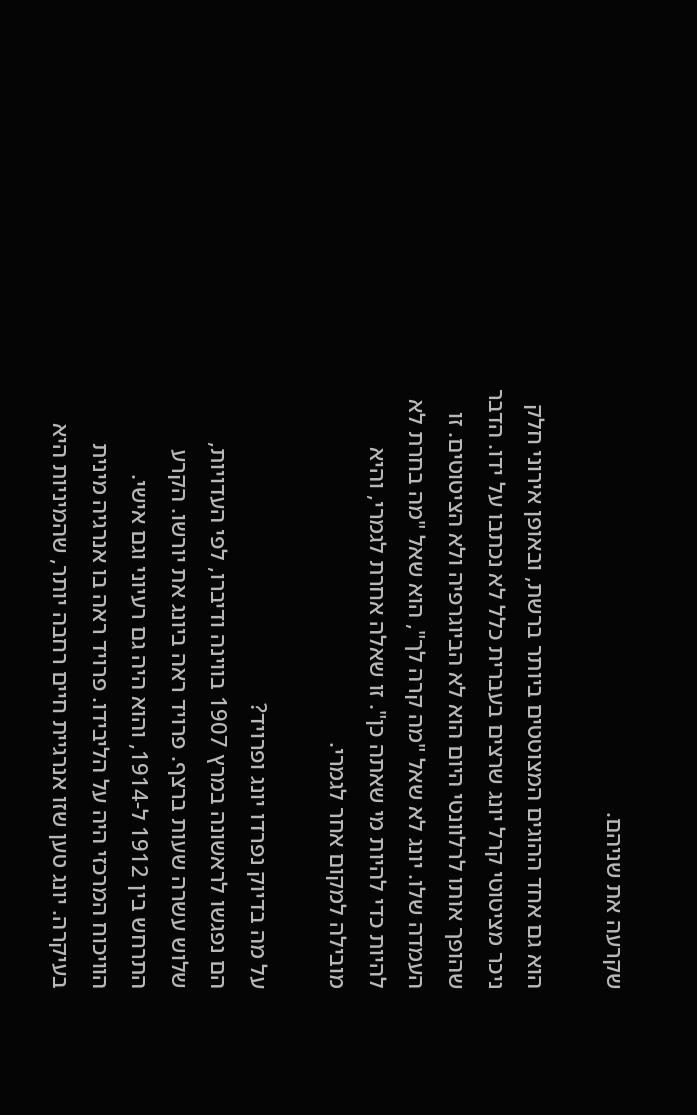שקרעה את שניהם.

הוא גם אחד ההוגים המצוטטים ביותר ברשת, ובאופן אירוני חלק ניכר מציטוטי קרל יונג שרצים בעברית כלל לא נכתבו על ידו. הדבר שהופך אותו לרלוונטי היום הוא לא הביוגרפיה ולא הציטוטים. זו העמדה שלו. יונג לא שאל "מה קרה לך", הוא שאל "מה בחרת לא להיות כדי להיות מי שאתה כן". זו שאלה אחרת לגמרי, והיא מובילה למקום אחר לגמרי.

על מה בדיוק נפרדו יונג ופרויד?
הם נפגשו לראשונה במרץ 1907 בווינה ודיברו, לפי העדויות, שלוש עשרה שעות ברצף. פרויד ראה ביונג את יורשו. הקרע התרחש בין 1912 ל-1914, והוא היה גם רעיוני וגם אישי.
הוויכוח המרכזי היה על הליבידו. פרויד ראה בו אנרגיה מינית בעיקרה. יונג טען שזו אנרגיית חיים רחבה יותר, שהמיניות היא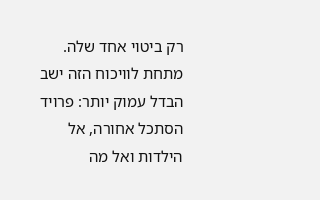רק ביטוי אחד שלה. מתחת לוויכוח הזה ישב הבדל עמוק יותר: פרויד הסתכל אחורה, אל הילדות ואל מה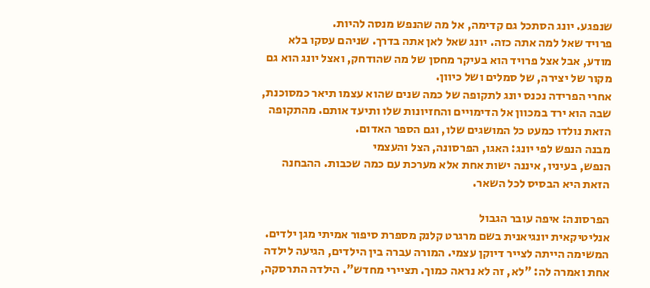שנפגע. יונג הסתכל גם קדימה, אל מה שהנפש מנסה להיות.
פרויד שאל למה אתה כזה. יונג שאל לאן אתה בדרך. שניהם עסקו בלא מודע, אבל אצל פרויד הוא בעיקר מחסן של מה שהודחק, ואצל יונג הוא גם מקור של יצירה, של סמלים ושל כיוון.
אחרי הפרידה נכנס יונג לתקופה של כמה שנים שהוא עצמו תיאר כמסוכנת, שבה הוא ירד במכוון אל הדימויים והחזיונות שלו ותיעד אותם. מהתקופה הזאת נולדו כמעט כל המושגים שלו, וגם הספר האדום.
מבנה הנפש לפי יונג: האגו, הפרסונה, הצל והעצמי
הנפש, בעיניו, איננה ישות אחת אלא מערכת עם כמה שכבות. ההבחנה הזאת היא הבסיס לכל השאר.

הפרסונה: איפה עובר הגבול
אנליטיקאית יונגיאנית בשם מרגרט קלנק מספרת סיפור אמיתי מגן ילדים. המשימה הייתה לצייר דיוקן עצמי. המורה עברה בין הילדים, הגיעה לילדה אחת ואמרה לה: "לא, זה לא נראה כמוך. תציירי מחדש". הילדה התרסקה,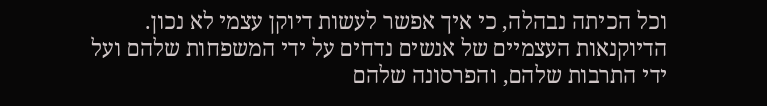וכל הכיתה נבהלה, כי איך אפשר לעשות דיוקן עצמי לא נכון.
הדיוקנאות העצמיים של אנשים נדחים על ידי המשפחות שלהם ועל ידי התרבות שלהם, והפרסונה שלהם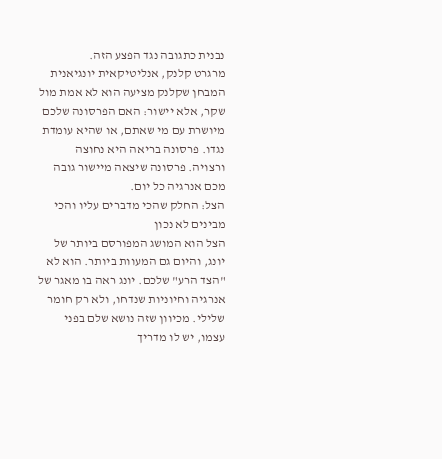נבנית כתגובה נגד הפצע הזה.
מרגרט קלנק, אנליטיקאית יונגיאנית
המבחן שקלנק מציעה הוא לא אמת מול שקר, אלא יישור: האם הפרסונה שלכם מיושרת עם מי שאתם, או שהיא עומדת נגדו. פרסונה בריאה היא נחוצה ורצויה. פרסונה שיצאה מיישור גובה מכם אנרגיה כל יום.
הצל: החלק שהכי מדברים עליו והכי מבינים לא נכון
הצל הוא המושג המפורסם ביותר של יונג, והיום גם המעוות ביותר. הוא לא "הצד הרע" שלכם. יונג ראה בו מאגר של אנרגיה וחיוניות שנדחו, ולא רק חומר שלילי. מכיוון שזה נושא שלם בפני עצמו, יש לו מדריך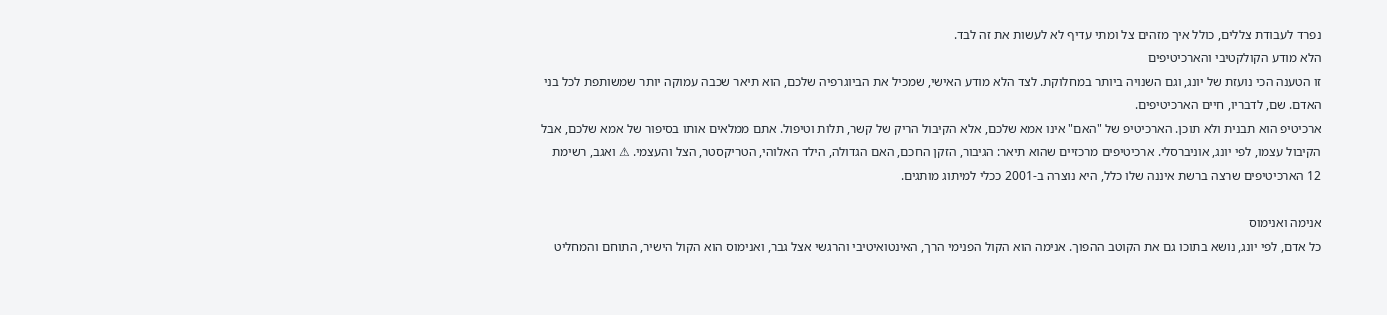נפרד לעבודת צללים, כולל איך מזהים צל ומתי עדיף לא לעשות את זה לבד.
הלא מודע הקולקטיבי והארכיטיפים
זו הטענה הכי נועזת של יונג, וגם השנויה ביותר במחלוקת. לצד הלא מודע האישי, שמכיל את הביוגרפיה שלכם, הוא תיאר שכבה עמוקה יותר שמשותפת לכל בני האדם. שם, לדבריו, חיים הארכיטיפים.
ארכיטיפ הוא תבנית ולא תוכן. הארכיטיפ של "האם" אינו אמא שלכם, אלא הקיבול הריק של קשר, תלות וטיפול. אתם ממלאים אותו בסיפור של אמא שלכם, אבל הקיבול עצמו, לפי יונג, אוניברסלי. ארכיטיפים מרכזיים שהוא תיאר: הגיבור, הזקן החכם, האם הגדולה, הילד האלוהי, הטריקסטר, הצל והעצמי. ⚠ ואגב, רשימת 12 הארכיטיפים שרצה ברשת איננה שלו כלל, היא נוצרה ב-2001 ככלי למיתוג מותגים.

אנימה ואנימוס
כל אדם, לפי יונג, נושא בתוכו גם את הקוטב ההפוך. אנימה הוא הקול הפנימי הרך, האינטואיטיבי והרגשי אצל גבר, ואנימוס הוא הקול הישיר, התוחם והמחליט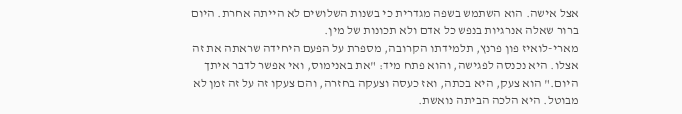אצל אישה. הוא השתמש בשפה מגדרית כי בשנות השלושים לא הייתה אחרת. היום ברור שאלה אנרגיות בנפש כל אדם ולא תכונות של מין.
מארי-לואיז פון פרנץ, תלמידתו הקרובה, מספרת על הפעם היחידה שראתה את זה אצלו. היא נכנסה לפגישה, והוא פתח מיד: "את באנימוס, ואי אפשר לדבר איתך היום." הוא צעק, היא בכתה, ואז כעסה וצעקה בחזרה, והם צעקו זה על זה זמן לא מבוטל. היא הלכה הביתה נואשת.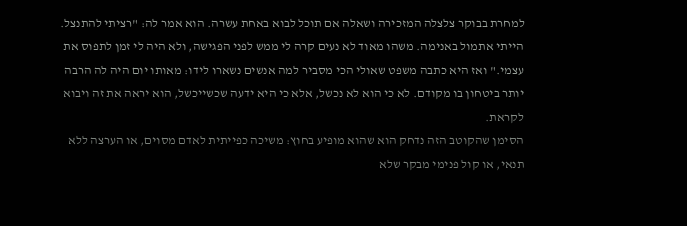למחרת בבוקר צלצלה המזכירה ושאלה אם תוכל לבוא באחת עשרה. הוא אמר לה: "רציתי להתנצל. הייתי אתמול באנימה. משהו מאוד לא נעים קרה לי ממש לפני הפגישה, ולא היה לי זמן לתפוס את עצמי." ואז היא כתבה משפט שאולי הכי מסביר למה אנשים נשארו לידו: מאותו יום היה לה הרבה יותר ביטחון בו מקודם. לא כי הוא לא נכשל, אלא כי היא ידעה שכשייכשל, הוא יראה את זה ויבוא לקראת.
הסימן שהקוטב הזה נדחק הוא שהוא מופיע בחוץ: משיכה כפייתית לאדם מסוים, או הערצה ללא תנאי, או קול פנימי מבקר שלא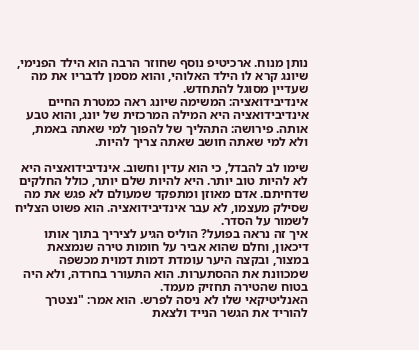נותן מנוח. ארכיטיפ נוסף שחוזר הרבה הוא הילד הפנימי, שיונג קרא לו הילד האלוהי, והוא מסמן לדבריו את מה שעדיין מסוגל להתחדש.
אינדיבידואציה: המשימה שיונג ראה כמטרת החיים
אינדיבידואציה היא המילה המרכזית של יונג, והוא טבע אותה. פירושה: התהליך של להפוך למי שאתה באמת, ולא למי שאתה חושב שאתה צריך להיות.

שימו לב להבדל, כי הוא עדין וחשוב. אינדיבידואציה היא לא להיות טוב יותר. היא להיות שלם יותר, כולל החלקים שדחיתם. אדם מאוזן ומתפקד שמעולם לא פגש את מה שסילק מעצמו, לא עבר אינדיבידואציה. הוא פשוט הצליח לשמור על הסדר.
איך זה נראה בפועל? הוליס הגיע לציריך בתוך אותו דיכאון, וחלם שהוא אביר על חומות טירה שנמצאת במצור, ובקצה היער עומדת דמות דמוית מכשפה שמכוונת את ההסתערות. הוא התעורר בחרדה, ולא היה בטוח שהטירה תחזיק מעמד.
האנליטיקאי שלו לא ניסה לפרש. הוא אמר: "נצטרך להוריד את הגשר הנייד ולצאת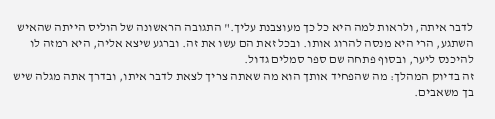לדבר איתה, ולראות למה היא כל כך מעוצבנת עליך." התגובה הראשונה של הוליס הייתה שהאיש השתגע, הרי היא מנסה להרוג אותו. ובכל זאת הם עשו את זה. וברגע שיצא אליה, היא רמזה לו להיכנס ליער, ובסוף פתחה שם ספר סמלים גדול.
זה בדיוק המהלך: מה שהפחיד אותך הוא מה שאתה צריך לצאת לדבר איתו, ובדרך אתה מגלה שיש בך משאבים.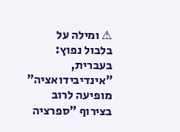⚠ ומילה על בלבול נפוץ: בעברית, "אינדיבידואציה" מופיעה לרוב בצירוף "ספרציה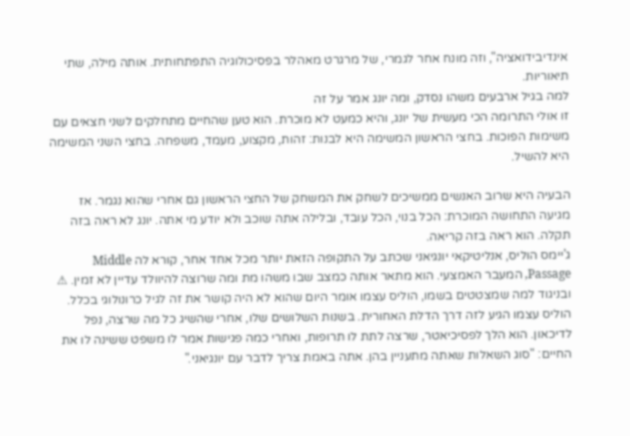אינדיבידואציה", וזה מונח אחר לגמרי, של מרגרט מאהלר בפסיכולוגיה התפתחותית. אותה מילה, שתי תיאוריות.
למה בגיל ארבעים משהו נסדק, ומה יונג אמר על זה
זו אולי התרומה הכי מעשית של יונג, והיא כמעט לא מוכרת. הוא טען שהחיים מתחלקים לשני חצאים עם משימות הפוכות. בחצי הראשון המשימה היא לבנות: זהות, מקצוע, מעמד, משפחה. בחצי השני המשימה היא להשיל.

הבעיה היא שרוב האנשים ממשיכים לשחק את המשחק של החצי הראשון גם אחרי שהוא נגמר. אז מגיעה התחושה המוכרת: הכל בנוי, הכל עובד, ובלילה אתה שוכב ולא יודע מי אתה. יונג לא ראה בזה תקלה. הוא ראה בזה קריאה.
ג'יימס הוליס, אנליטיקאי יונגיאני שכתב על התקופה הזאת יותר מכל אחד אחר, קורא לה Middle Passage, המעבר האמצעי. הוא מתאר אותה כמצב שבו משהו מת ומה שרוצה להיוולד עדיין לא זמין. ⚠ ובניגוד למה שמצטטים בשמו, הוליס עצמו אומר היום שהוא לא היה קושר את זה לגיל כרונולוגי בכלל.
הוליס עצמו הגיע לזה דרך הדלת האחורית. בשנות השלושים שלו, אחרי שהשיג כל מה שרצה, נפל לדיכאון. הוא הלך לפסיכיאטר, שרצה לתת לו תרופות, ואחרי כמה פגישות אמר לו משפט ששינה לו את החיים: "סוג השאלות שאתה מתעניין בהן. אתה באמת צריך לדבר עם יונגיאני."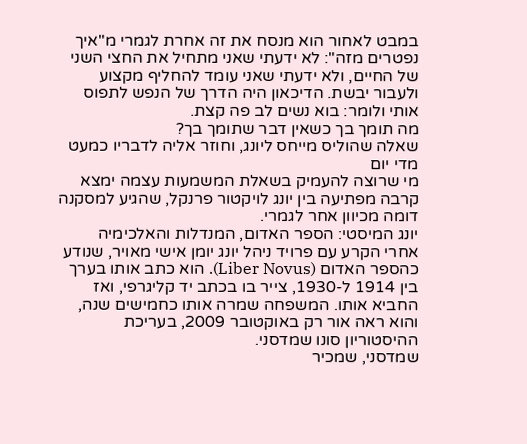במבט לאחור הוא מנסח את זה אחרת לגמרי מ"איך נפטרים מזה": לא ידעתי שאני מתחיל את החצי השני של החיים, ולא ידעתי שאני עומד להחליף מקצוע ולעבור יבשת. הדיכאון היה הדרך של הנפש לתפוס אותי ולומר: בוא נשים לב פה קצת.
מה תומך בך כשאין דבר שתומך בך?
שאלה שהוליס מייחס ליונג, וחוזר אליה לדבריו כמעט מדי יום
מי שרוצה להעמיק בשאלת המשמעות עצמה ימצא קרבה מפתיעה בין יונג לויקטור פרנקל, שהגיע למסקנה דומה מכיוון אחר לגמרי.
יונג המיסטי: הספר האדום, המנדלות והאלכימיה
אחרי הקרע עם פרויד ניהל יונג יומן אישי מאויר, שנודע כהספר האדום (Liber Novus). הוא כתב אותו בערך בין 1914 ל-1930, צייר בו בכתב יד קליגרפי, ואז החביא אותו. המשפחה שמרה אותו כחמישים שנה, והוא ראה אור רק באוקטובר 2009, בעריכת ההיסטוריון סונו שמדסני.
שמדסני, שמכיר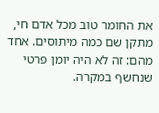את החומר טוב מכל אדם חי, מתקן שם כמה מיתוסים. אחד מהם: זה לא היה יומן פרטי שנחשף במקרה.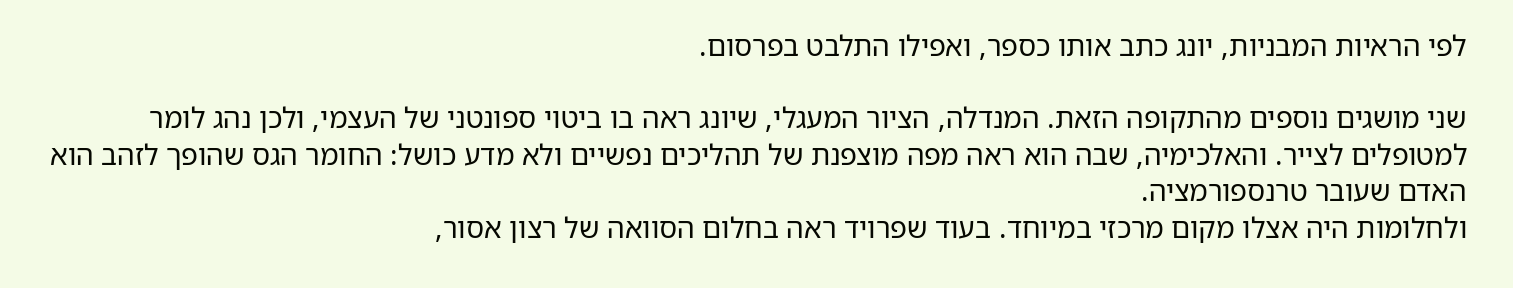לפי הראיות המבניות, יונג כתב אותו כספר, ואפילו התלבט בפרסום.

שני מושגים נוספים מהתקופה הזאת. המנדלה, הציור המעגלי, שיונג ראה בו ביטוי ספונטני של העצמי, ולכן נהג לומר למטופלים לצייר. והאלכימיה, שבה הוא ראה מפה מוצפנת של תהליכים נפשיים ולא מדע כושל: החומר הגס שהופך לזהב הוא האדם שעובר טרנספורמציה.
ולחלומות היה אצלו מקום מרכזי במיוחד. בעוד שפרויד ראה בחלום הסוואה של רצון אסור,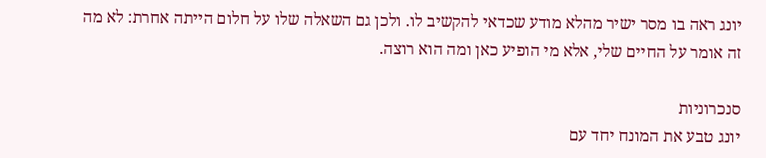יונג ראה בו מסר ישיר מהלא מודע שכדאי להקשיב לו. ולכן גם השאלה שלו על חלום הייתה אחרת: לא מה זה אומר על החיים שלי, אלא מי הופיע כאן ומה הוא רוצה.

סנכרוניות
יונג טבע את המונח יחד עם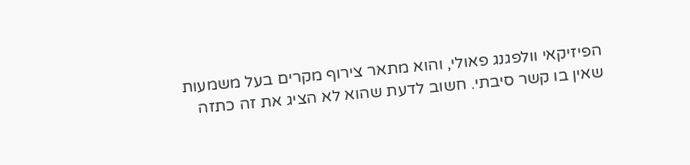הפיזיקאי וולפגנג פאולי, והוא מתאר צירוף מקרים בעל משמעות שאין בו קשר סיבתי. חשוב לדעת שהוא לא הציג את זה כתזה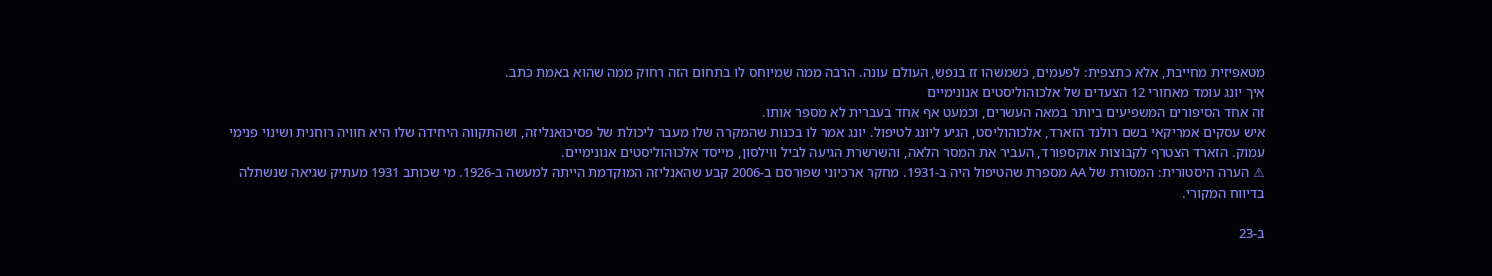מטאפיזית מחייבת, אלא כתצפית: לפעמים, כשמשהו זז בנפש, העולם עונה. הרבה ממה שמיוחס לו בתחום הזה רחוק ממה שהוא באמת כתב.
איך יונג עומד מאחורי 12 הצעדים של אלכוהוליסטים אנונימיים
זה אחד הסיפורים המשפיעים ביותר במאה העשרים, וכמעט אף אחד בעברית לא מספר אותו.
איש עסקים אמריקאי בשם רולנד הזארד, אלכוהוליסט, הגיע ליונג לטיפול. יונג אמר לו בכנות שהמקרה שלו מעבר ליכולת של פסיכואנליזה, ושהתקווה היחידה שלו היא חוויה רוחנית ושינוי פנימי עמוק. הזארד הצטרף לקבוצות אוקספורד, העביר את המסר הלאה, והשרשרת הגיעה לביל ווילסון, מייסד אלכוהוליסטים אנונימיים.
⚠ הערה היסטורית: המסורת של AA מספרת שהטיפול היה ב-1931. מחקר ארכיוני שפורסם ב-2006 קבע שהאנליזה המוקדמת הייתה למעשה ב-1926. מי שכותב 1931 מעתיק שגיאה שנשתלה בדיווח המקורי.

ב-23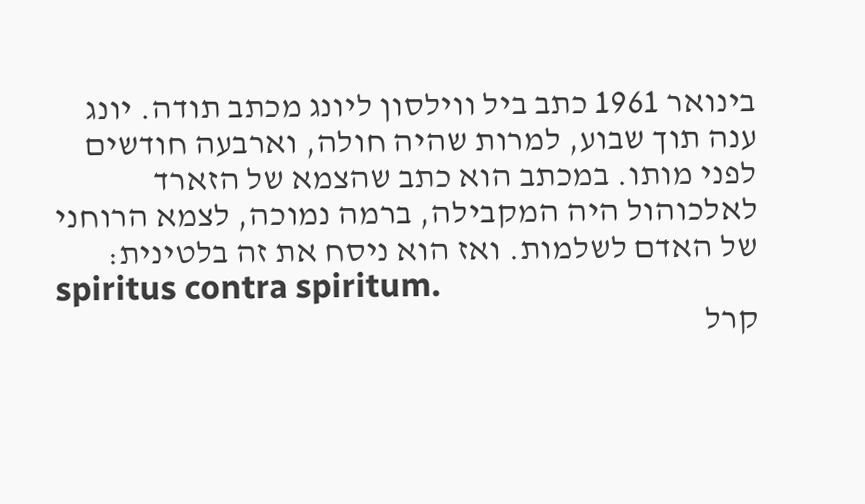בינואר 1961 כתב ביל ווילסון ליונג מכתב תודה. יונג ענה תוך שבוע, למרות שהיה חולה, וארבעה חודשים לפני מותו. במכתב הוא כתב שהצמא של הזארד לאלכוהול היה המקבילה, ברמה נמוכה, לצמא הרוחני של האדם לשלמות. ואז הוא ניסח את זה בלטינית:
spiritus contra spiritum.
קרל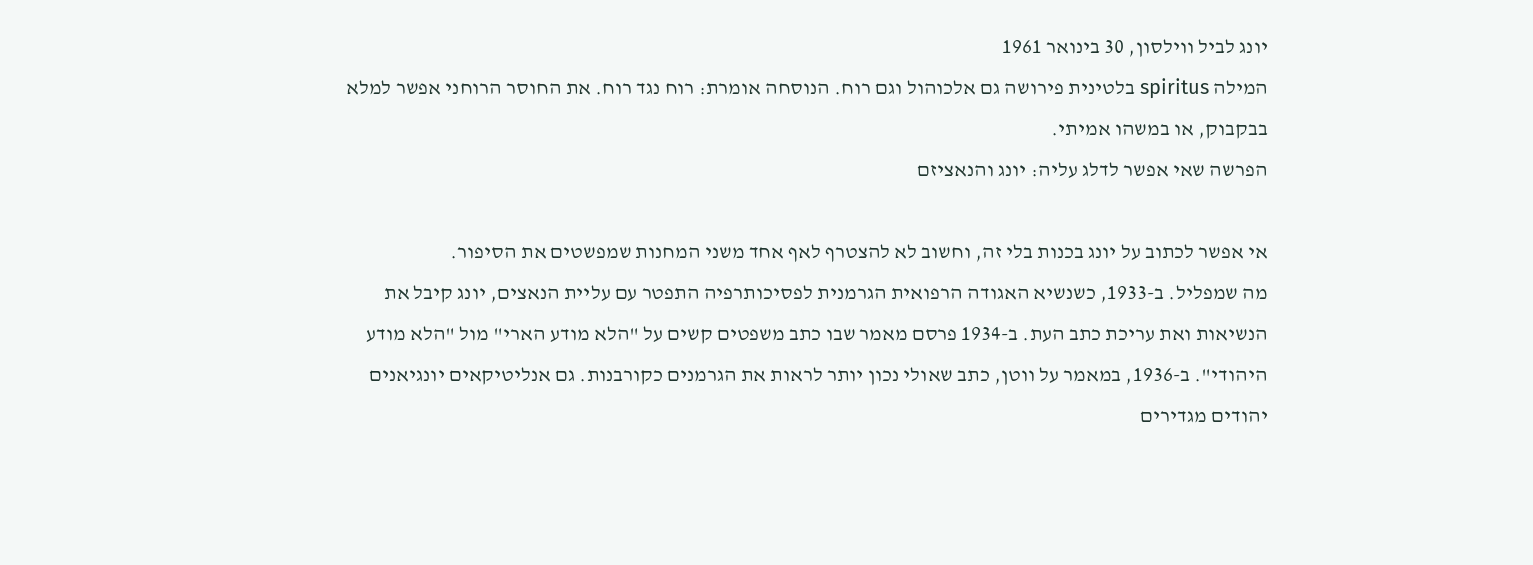יונג לביל ווילסון, 30 בינואר 1961
המילה spiritus בלטינית פירושה גם אלכוהול וגם רוח. הנוסחה אומרת: רוח נגד רוח. את החוסר הרוחני אפשר למלא בבקבוק, או במשהו אמיתי.
הפרשה שאי אפשר לדלג עליה: יונג והנאציזם

אי אפשר לכתוב על יונג בכנות בלי זה, וחשוב לא להצטרף לאף אחד משני המחנות שמפשטים את הסיפור.
מה שמפליל. ב-1933, כשנשיא האגודה הרפואית הגרמנית לפסיכותרפיה התפטר עם עליית הנאצים, יונג קיבל את הנשיאות ואת עריכת כתב העת. ב-1934 פרסם מאמר שבו כתב משפטים קשים על "הלא מודע הארי" מול "הלא מודע היהודי". ב-1936, במאמר על ווטן, כתב שאולי נכון יותר לראות את הגרמנים כקורבנות. גם אנליטיקאים יונגיאנים יהודים מגדירים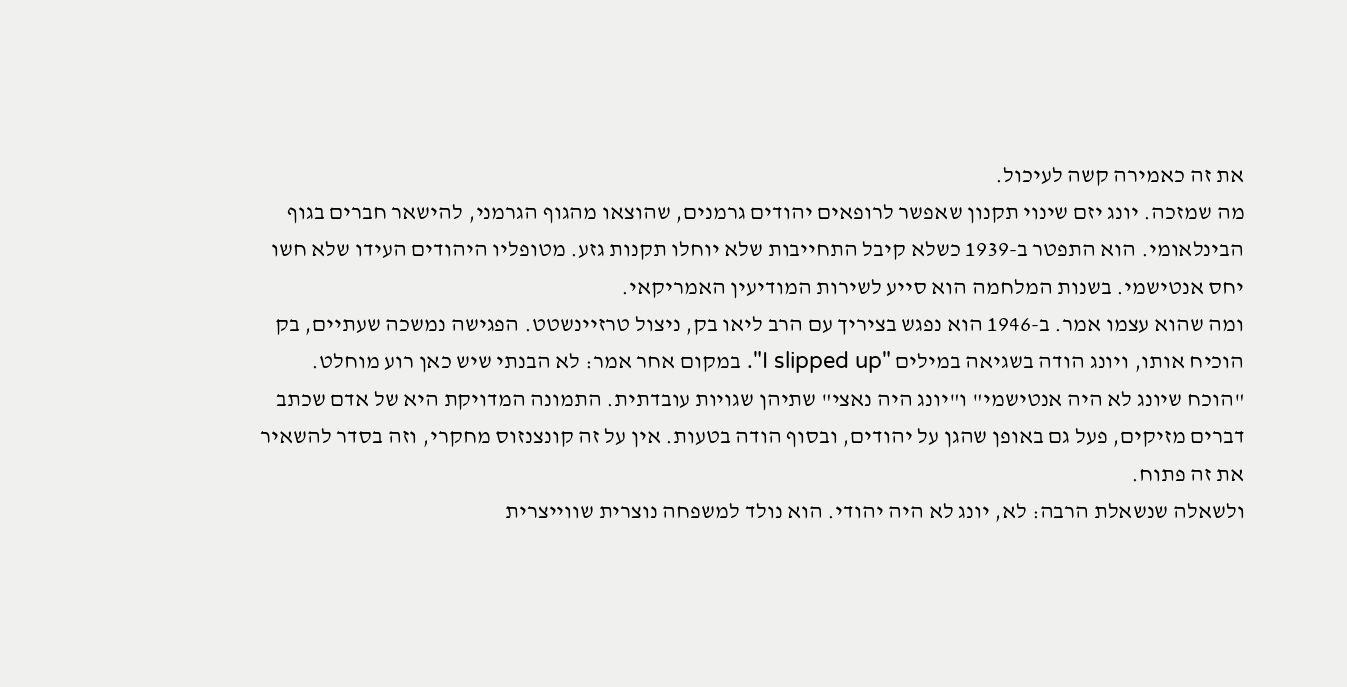את זה כאמירה קשה לעיכול.
מה שמזכה. יונג יזם שינוי תקנון שאפשר לרופאים יהודים גרמנים, שהוצאו מהגוף הגרמני, להישאר חברים בגוף הבינלאומי. הוא התפטר ב-1939 כשלא קיבל התחייבות שלא יוחלו תקנות גזע. מטופליו היהודים העידו שלא חשו יחס אנטישמי. בשנות המלחמה הוא סייע לשירות המודיעין האמריקאי.
ומה שהוא עצמו אמר. ב-1946 הוא נפגש בציריך עם הרב ליאו בק, ניצול טרזיינשטט. הפגישה נמשכה שעתיים, בק הוכיח אותו, ויונג הודה בשגיאה במילים "I slipped up". במקום אחר אמר: לא הבנתי שיש כאן רוע מוחלט.
"הוכח שיונג לא היה אנטישמי" ו"יונג היה נאצי" שתיהן שגויות עובדתית. התמונה המדויקת היא של אדם שכתב דברים מזיקים, פעל גם באופן שהגן על יהודים, ובסוף הודה בטעות. אין על זה קונצנזוס מחקרי, וזה בסדר להשאיר את זה פתוח.
ולשאלה שנשאלת הרבה: לא, יונג לא היה יהודי. הוא נולד למשפחה נוצרית שווייצרית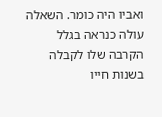ואביו היה כומר. השאלה עולה כנראה בגלל הקרבה שלו לקבלה בשנות חייו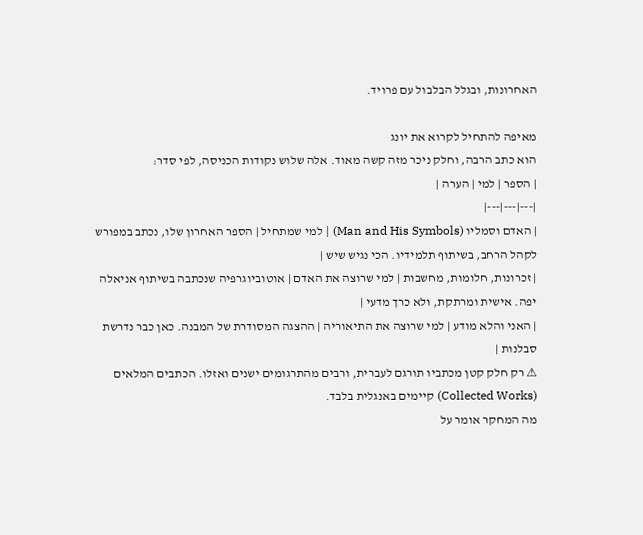האחרונות, ובגלל הבלבול עם פרויד.

מאיפה להתחיל לקרוא את יונג
הוא כתב הרבה, וחלק ניכר מזה קשה מאוד. אלה שלוש נקודות הכניסה, לפי סדר:
| הספר | למי | הערה |
|---|---|---|
| האדם וסמליו (Man and His Symbols) | למי שמתחיל | הספר האחרון שלו, נכתב במפורש לקהל הרחב, בשיתוף תלמידיו. הכי נגיש שיש |
| זכרונות, חלומות, מחשבות | למי שרוצה את האדם | אוטוביוגרפיה שנכתבה בשיתוף אניאלה יפה. אישית ומרתקת, ולא כרך מדעי |
| האני והלא מודע | למי שרוצה את התיאוריה | ההצגה המסודרת של המבנה. כאן כבר נדרשת סבלנות |
⚠ רק חלק קטן מכתביו תורגם לעברית, ורבים מהתרגומים ישנים ואזלו. הכתבים המלאים (Collected Works) קיימים באנגלית בלבד.
מה המחקר אומר על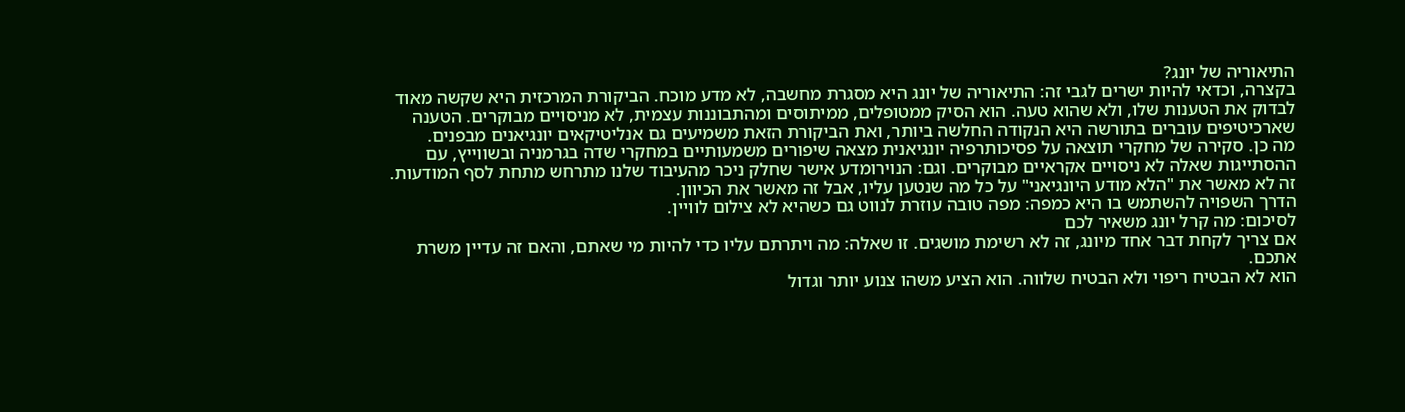התיאוריה של יונג?
בקצרה, וכדאי להיות ישרים לגבי זה: התיאוריה של יונג היא מסגרת מחשבה, לא מדע מוכח. הביקורת המרכזית היא שקשה מאוד לבדוק את הטענות שלו, ולא שהוא טעה. הוא הסיק ממטופלים, ממיתוסים ומהתבוננות עצמית, לא מניסויים מבוקרים. הטענה שארכיטיפים עוברים בתורשה היא הנקודה החלשה ביותר, ואת הביקורת הזאת משמיעים גם אנליטיקאים יונגיאנים מבפנים.
מה כן. סקירה של מחקרי תוצאה על פסיכותרפיה יונגיאנית מצאה שיפורים משמעותיים במחקרי שדה בגרמניה ובשווייץ, עם ההסתייגות שאלה לא ניסויים אקראיים מבוקרים. וגם: הנוירומדע אישר שחלק ניכר מהעיבוד שלנו מתרחש מתחת לסף המודעות. זה לא מאשר את "הלא מודע היונגיאני" על כל מה שנטען עליו, אבל זה מאשר את הכיוון.
הדרך השפויה להשתמש בו היא כמפה: מפה טובה עוזרת לנווט גם כשהיא לא צילום לוויין.
לסיכום: מה קרל יונג משאיר לכם
אם צריך לקחת דבר אחד מיונג, זה לא רשימת מושגים. זו שאלה: מה ויתרתם עליו כדי להיות מי שאתם, והאם זה עדיין משרת אתכם.
הוא לא הבטיח ריפוי ולא הבטיח שלווה. הוא הציע משהו צנוע יותר וגדול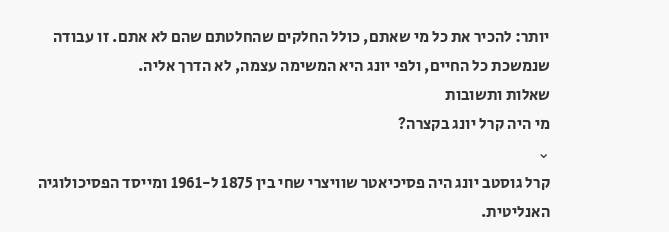יותר: להכיר את כל מי שאתם, כולל החלקים שהחלטתם שהם לא אתם. זו עבודה שנמשכת כל החיים, ולפי יונג היא המשימה עצמה, לא הדרך אליה.
שאלות ותשובות
מי היה קרל יונג בקצרה?
⌄
קרל גוסטב יונג היה פסיכיאטר שוויצרי שחי בין 1875 ל-1961 ומייסד הפסיכולוגיה האנליטית.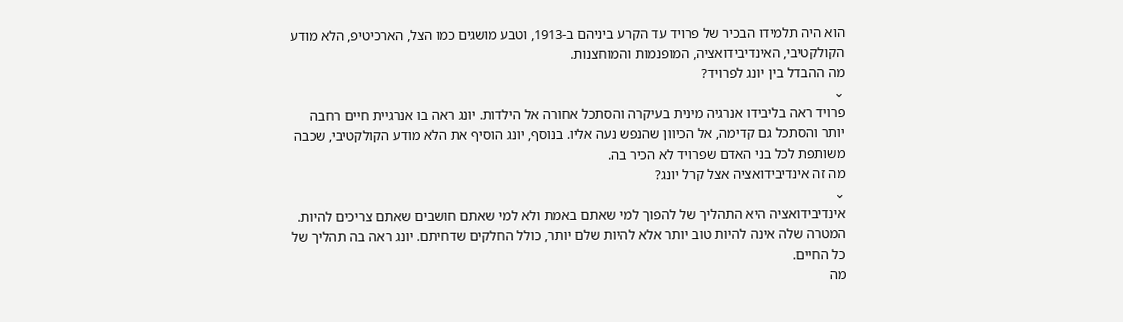הוא היה תלמידו הבכיר של פרויד עד הקרע ביניהם ב-1913, וטבע מושגים כמו הצל, הארכיטיפ, הלא מודע הקולקטיבי, האינדיבידואציה, המופנמות והמוחצנות.
מה ההבדל בין יונג לפרויד?
⌄
פרויד ראה בליבידו אנרגיה מינית בעיקרה והסתכל אחורה אל הילדות. יונג ראה בו אנרגיית חיים רחבה יותר והסתכל גם קדימה, אל הכיוון שהנפש נעה אליו. בנוסף, יונג הוסיף את הלא מודע הקולקטיבי, שכבה משותפת לכל בני האדם שפרויד לא הכיר בה.
מה זה אינדיבידואציה אצל קרל יונג?
⌄
אינדיבידואציה היא התהליך של להפוך למי שאתם באמת ולא למי שאתם חושבים שאתם צריכים להיות. המטרה שלה אינה להיות טוב יותר אלא להיות שלם יותר, כולל החלקים שדחיתם. יונג ראה בה תהליך של כל החיים.
מה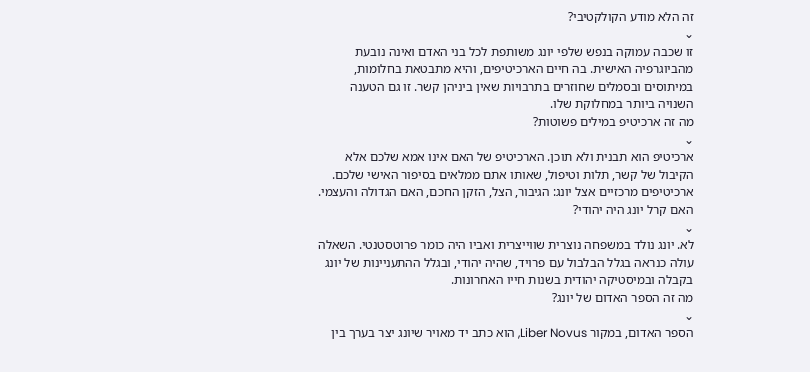זה הלא מודע הקולקטיבי?
⌄
זו שכבה עמוקה בנפש שלפי יונג משותפת לכל בני האדם ואינה נובעת מהביוגרפיה האישית. בה חיים הארכיטיפים, והיא מתבטאת בחלומות, במיתוסים ובסמלים שחוזרים בתרבויות שאין ביניהן קשר. זו גם הטענה השנויה ביותר במחלוקת שלו.
מה זה ארכיטיפ במילים פשוטות?
⌄
ארכיטיפ הוא תבנית ולא תוכן. הארכיטיפ של האם אינו אמא שלכם אלא הקיבול של קשר, תלות וטיפול, שאותו אתם ממלאים בסיפור האישי שלכם. ארכיטיפים מרכזיים אצל יונג: הגיבור, הצל, הזקן החכם, האם הגדולה והעצמי.
האם קרל יונג היה יהודי?
⌄
לא. יונג נולד במשפחה נוצרית שווייצרית ואביו היה כומר פרוטסטנטי. השאלה עולה כנראה בגלל הבלבול עם פרויד, שהיה יהודי, ובגלל ההתעניינות של יונג בקבלה ובמיסטיקה יהודית בשנות חייו האחרונות.
מה זה הספר האדום של יונג?
⌄
הספר האדום, במקור Liber Novus, הוא כתב יד מאויר שיונג יצר בערך בין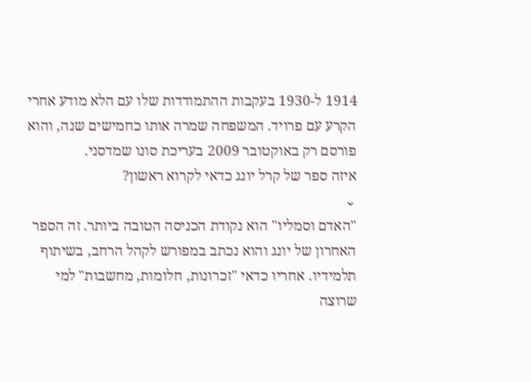1914 ל-1930 בעקבות ההתמודדות שלו עם הלא מודע אחרי הקרע עם פרויד. המשפחה שמרה אותו כחמישים שנה, והוא פורסם רק באוקטובר 2009 בעריכת סונו שמדסני.
איזה ספר של קרל יונג כדאי לקרוא ראשון?
⌄
"האדם וסמליו" הוא נקודת הכניסה הטובה ביותר. זה הספר האחרון של יונג והוא נכתב במפורש לקהל הרחב, בשיתוף תלמידיו. אחריו כדאי "זכרונות, חלומות, מחשבות" למי שרוצה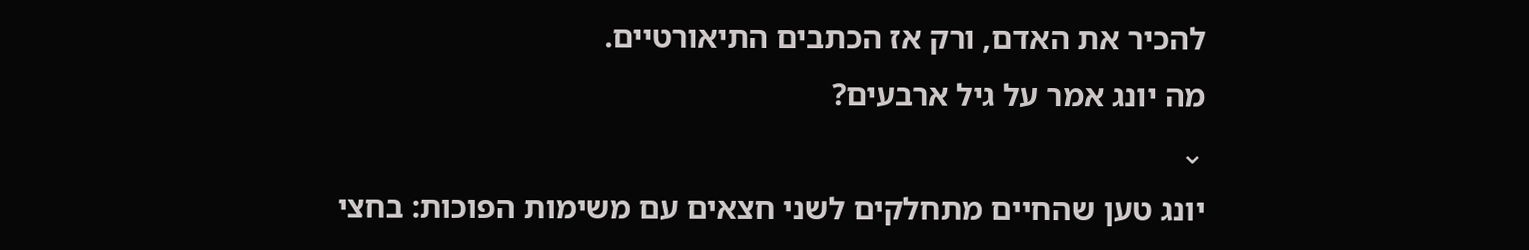להכיר את האדם, ורק אז הכתבים התיאורטיים.
מה יונג אמר על גיל ארבעים?
⌄
יונג טען שהחיים מתחלקים לשני חצאים עם משימות הפוכות: בחצי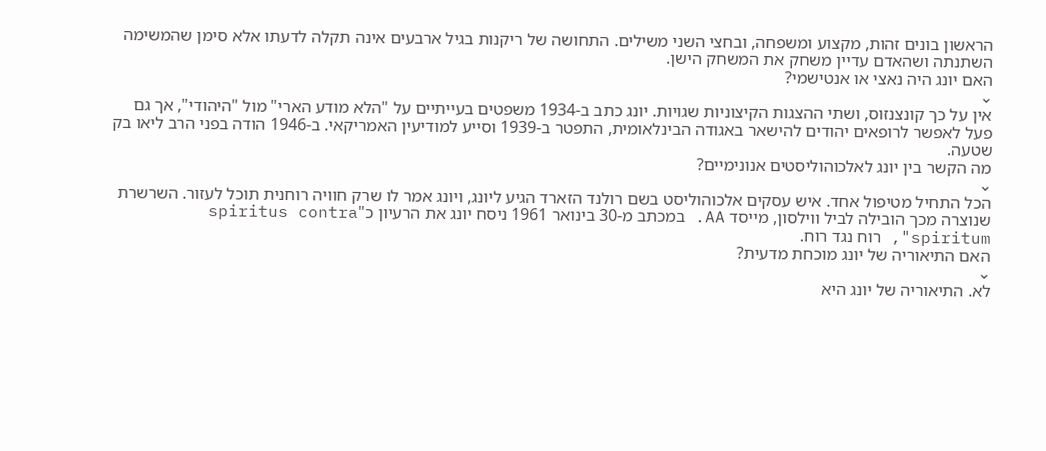הראשון בונים זהות, מקצוע ומשפחה, ובחצי השני משילים. התחושה של ריקנות בגיל ארבעים אינה תקלה לדעתו אלא סימן שהמשימה השתנתה ושהאדם עדיין משחק את המשחק הישן.
האם יונג היה נאצי או אנטישמי?
⌄
אין על כך קונצנזוס, ושתי ההצגות הקיצוניות שגויות. יונג כתב ב-1934 משפטים בעייתיים על "הלא מודע הארי" מול "היהודי", אך גם פעל לאפשר לרופאים יהודים להישאר באגודה הבינלאומית, התפטר ב-1939 וסייע למודיעין האמריקאי. ב-1946 הודה בפני הרב ליאו בק שטעה.
מה הקשר בין יונג לאלכוהוליסטים אנונימיים?
⌄
הכל התחיל מטיפול אחד. איש עסקים אלכוהוליסט בשם רולנד הזארד הגיע ליונג, ויונג אמר לו שרק חוויה רוחנית תוכל לעזור. השרשרת שנוצרה מכך הובילה לביל ווילסון, מייסד AA. במכתב מ-30 בינואר 1961 ניסח יונג את הרעיון כ"spiritus contra spiritum", רוח נגד רוח.
האם התיאוריה של יונג מוכחת מדעית?
⌄
לא. התיאוריה של יונג היא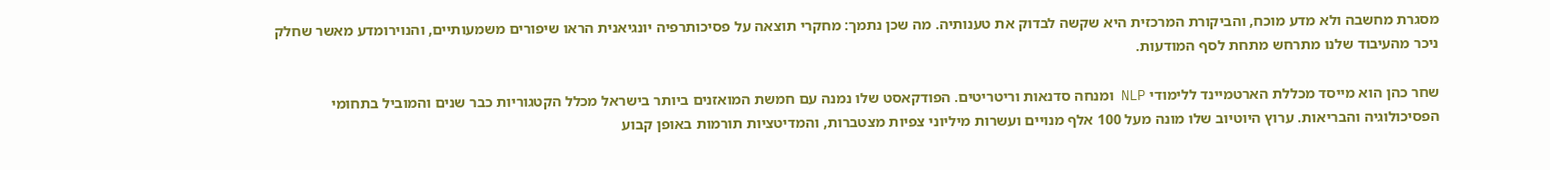מסגרת מחשבה ולא מדע מוכח, והביקורת המרכזית היא שקשה לבדוק את טענותיה. מה שכן נתמך: מחקרי תוצאה על פסיכותרפיה יונגיאנית הראו שיפורים משמעותיים, והנוירומדע מאשר שחלק ניכר מהעיבוד שלנו מתרחש מתחת לסף המודעות.

שחר כהן הוא מייסד מכללת הארטמיינד ללימודי NLP ומנחה סדנאות וריטריטים. הפודקאסט שלו נמנה עם חמשת המואזנים ביותר בישראל מכלל הקטגוריות כבר שנים והמוביל בתחומי הפסיכולוגיה והבריאות. ערוץ היוטיוב שלו מונה מעל 100 אלף מנויים ועשרות מיליוני צפיות מצטברות, והמדיטציות תורמות באופן קבוע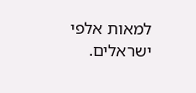למאות אלפי ישראלים.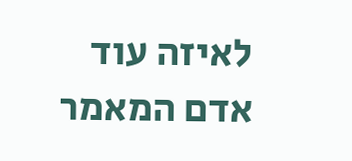לאיזה עוד אדם המאמר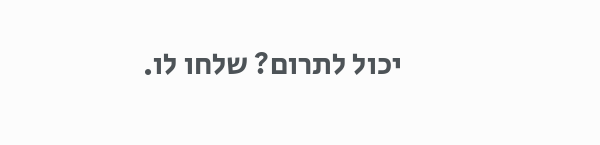יכול לתרום? שלחו לו.